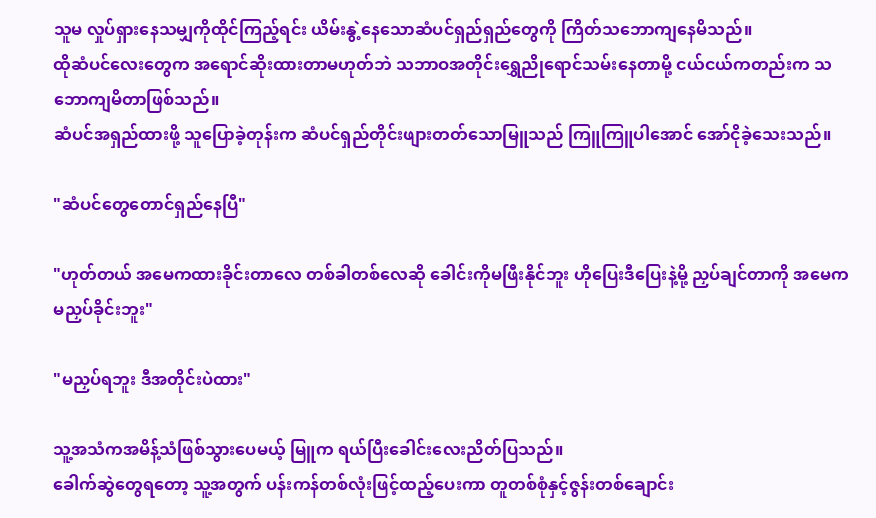သူမ လှုပ်ရှားနေသမျှကိုထိုင်ကြည့်ရင်း ယိမ်းနွဲ့နေသောဆံပင်ရှည်ရှည်တွေကို ကြိတ်သဘောကျနေမိသည်။
ထိုဆံပင်လေးတွေက အရောင်ဆိုးထားတာမဟုတ်ဘဲ သဘာဝအတိုင်းရွှေညိုရောင်သမ်းနေတာမို့ ငယ်ငယ်ကတည်းက သဘောကျမိတာဖြစ်သည်။
ဆံပင်အရှည်ထားဖို့ သူပြောခဲ့တုန်းက ဆံပင်ရှည်တိုင်းဖျားတတ်သောမြူသည် ကြူကြူပါအောင် အော်ငိုခဲ့သေးသည်။

"ဆံပင်တွေတောင်ရှည်နေပြီ"

"ဟုတ်တယ် အမေကထားခိုင်းတာလေ တစ်ခါတစ်လေဆို ခေါင်းကိုမဖြီးနိုင်ဘူး ဟိုပြေးဒီပြေးနဲ့မို့ ညှပ်ချင်တာကို အမေကမညှပ်ခိုင်းဘူး"

"မညှပ်ရဘူး ဒီအတိုင်းပဲထား"

သူ့အသံကအမိန့်သံဖြစ်သွားပေမယ့် မြူက ရယ်ပြီးခေါင်းလေးညိတ်ပြသည်။
ခေါက်ဆွဲတွေရတော့ သူ့အတွက် ပန်းကန်တစ်လုံးဖြင့်ထည့်ပေးကာ တူတစ်စုံနှင့်ဇွန်းတစ်ချောင်း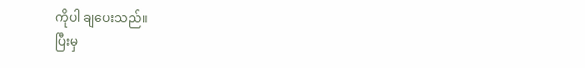ကိုပါ ချပေးသည်။
ပြီးမှ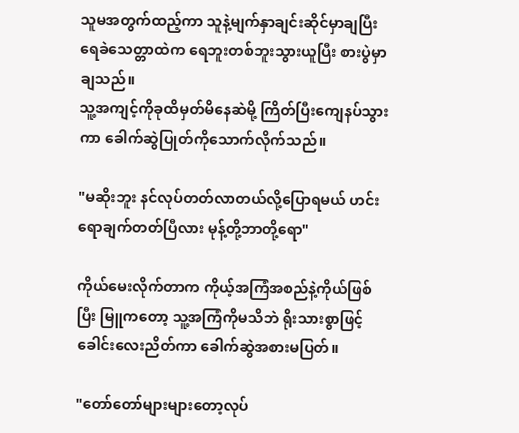သူမအတွက်ထည့်ကာ သူနဲ့မျက်နှာချင်းဆိုင်မှာချပြီး ရေခဲသေတ္တာထဲက ရေဘူးတစ်ဘူးသွားယူပြီး စားပွဲမှာချသည်။
သူ့အကျင့်ကိုခုထိမှတ်မိနေဆဲမို့ ကြိတ်ပြီးကျေနပ်သွားကာ ခေါက်ဆွဲပြုတ်ကိုသောက်လိုက်သည်။

"မဆိုးဘူး နင်လုပ်တတ်လာတယ်လို့ပြောရမယ် ဟင်းရောချက်တတ်ပြီလား မုန့်တို့ဘာတို့ရော"

ကိုယ်မေးလိုက်တာက ကိုယ့်အကြံအစည်နဲ့ကိုယ်ဖြစ်ပြီး မြူကတော့ သူ့အကြံကိုမသိဘဲ ရိုးသားစွာဖြင့် ခေါင်းလေးညိတ်ကာ ခေါက်ဆွဲအစားမပြတ်။

"တော်တော်များများတော့လုပ်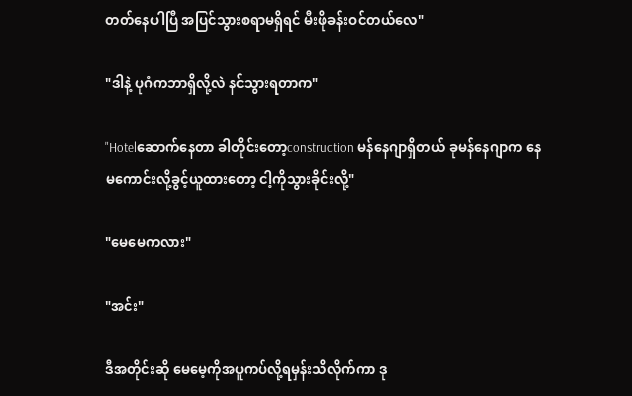တတ်နေပါပြီ အပြင်သွားစရာမရှိရင် မီးဖိုခန်းဝင်တယ်လေ"

"ဒါနဲ့ ပုဂံကဘာရှိလို့လဲ နင်သွားရတာက"

"Hotelဆောက်နေတာ ခါတိုင်းတော့construction မန်နေဂျာရှိတယ် ခုမန်နေဂျာက နေမကောင်းလို့ခွင့်ယူထားတော့ ငါ့ကိုသွားခိုင်းလို့"

"မေမေကလား"

"အင်း"

ဒီအတိုင်းဆို မေမေ့ကိုအပူကပ်လို့ရမှန်းသိလိုက်ကာ ဒု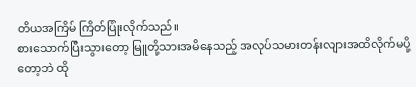တိယအကြိမ် ကြိတ်ပြုံးလိုက်သည်။
စားသောက်ပြီးသွားတော့ မြူတို့သားအမိနေသည့် အလုပ်သမားတန်းလျားအထိလိုက်မပို့တော့ဘဲ ထို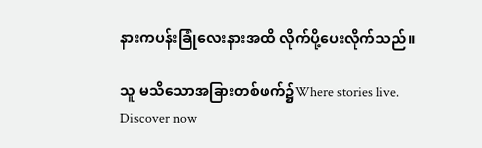နားကပန်းခြုံလေးနားအထိ လိုက်ပို့ပေးလိုက်သည်။

သူ မသိသောအခြားတစ်ဖက်၌Where stories live. Discover now